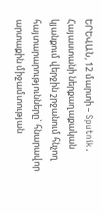ԵՐԵՎԱՆ, 12 մարտի – Sputnik․ Հայաստանի ներքաղաքական կյանքում վերջին շրջանում հնչող հայտարարությունները` հնարավոր արտաքին միջամտության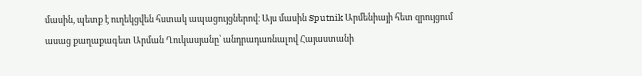մասին, պետք է ուղեկցվեն հստակ ապացույցներով։ Այս մասին Sputnik Արմենիայի հետ զրույցում ասաց քաղաքագետ Արման Ղուկասյանը՝ անդրադառնալով Հայաստանի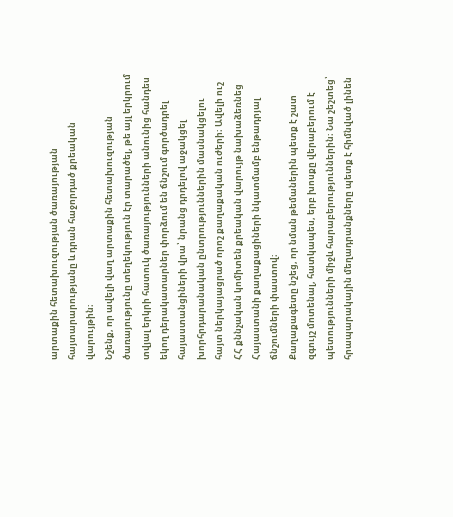արտաքին հետախուզության ծառայության հայտարարությանը և դրան հաջորդած քրեական վարույթին։
Նշենք, որ ավելի վաղ արտաքին հետախուզության ծառայությունը տեղեկություն էր տարածել, թե այլ երկրում տվյալ երկրի հատուկ ծառայությունների անունից հանդես եկող դերակատարներ փորձում են ճնշում գործադրել հայաստանցիների վրա՝ նրանց դրդելով աջակցել խորհրդարանական ընտրություններին մասնակցելու հայտ ներկայացրած որոշ քաղաքական ուժերի։ Ավելի ուշ ՀՀ քննչական կոմիտեն քրեական վարույթ նախաձեռնեց Հայաստանի քաղաքացիների նկատմամբ ենթադրյալ ճնշումների փաստով։
Քաղաքագետը նշեց, որ նման թեմաներին պետք է շատ զգույշ մոտենալ, հատկապես, երբ խոսքը վերաբերում է պետությունների միջև հարաբերություններին։ Նա շեշտեց՝ հրապարակային մեղադրանքները պետք է հիմնված լինեն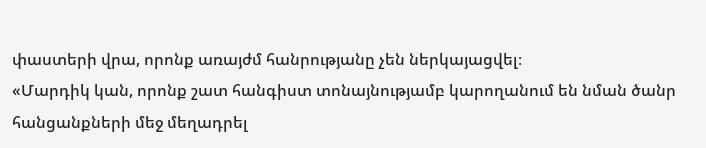փաստերի վրա, որոնք առայժմ հանրությանը չեն ներկայացվել։
«Մարդիկ կան, որոնք շատ հանգիստ տոնայնությամբ կարողանում են նման ծանր հանցանքների մեջ մեղադրել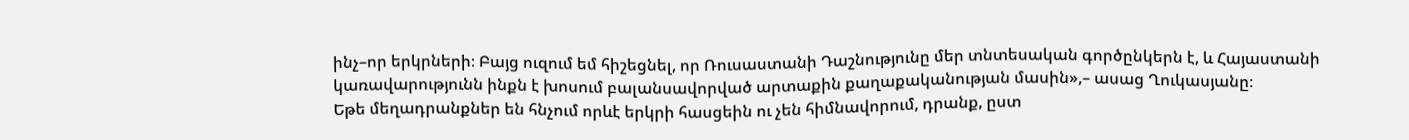ինչ–որ երկրների։ Բայց ուզում եմ հիշեցնել, որ Ռուսաստանի Դաշնությունը մեր տնտեսական գործընկերն է, և Հայաստանի կառավարությունն ինքն է խոսում բալանսավորված արտաքին քաղաքականության մասին»,– ասաց Ղուկասյանը։
Եթե մեղադրանքներ են հնչում որևէ երկրի հասցեին ու չեն հիմնավորում, դրանք, ըստ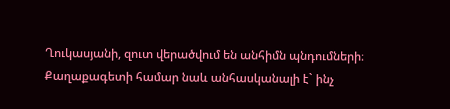Ղուկասյանի, զուտ վերածվում են անհիմն պնդումների։ Քաղաքագետի համար նաև անհասկանալի է` ինչ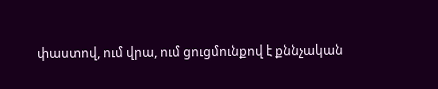փաստով, ում վրա, ում ցուցմունքով է քննչական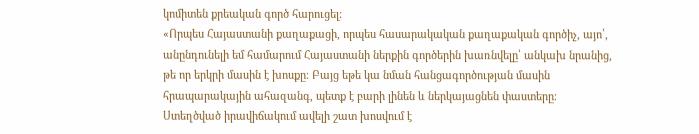կոմիտեն քրեական գործ հարուցել։
«Որպես Հայաստանի քաղաքացի, որպես հասարակական քաղաքական գործիչ, այո՛, անընդունելի եմ համարում Հայաստանի ներքին գործերին խառնվելը՝ անկախ նրանից, թե որ երկրի մասին է խոսքը։ Բայց եթե կա նման հանցագործության մասին հրապարակային ահազանգ, պետք է բարի լինեն և ներկայացնեն փաստերը։ Ստեղծված իրավիճակում ավելի շատ խոսվում է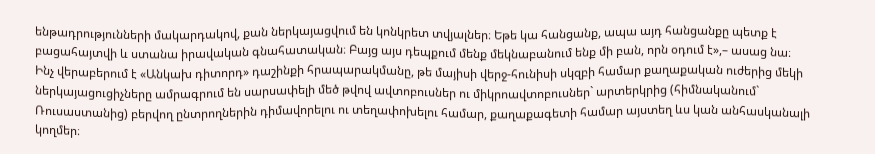ենթադրությունների մակարդակով, քան ներկայացվում են կոնկրետ տվյալներ։ Եթե կա հանցանք, ապա այդ հանցանքը պետք է բացահայտվի և ստանա իրավական գնահատական։ Բայց այս դեպքում մենք մեկնաբանում ենք մի բան, որն օդում է»,– ասաց նա։
Ինչ վերաբերում է «Անկախ դիտորդ» դաշինքի հրապարակմանը, թե մայիսի վերջ-հունիսի սկզբի համար քաղաքական ուժերից մեկի ներկայացուցիչները ամրագրում են սարսափելի մեծ թվով ավտոբուսներ ու միկրոավտոբուսներ` արտերկրից (հիմնականում` Ռուսաստանից) բերվող ընտրողներին դիմավորելու ու տեղափոխելու համար, քաղաքագետի համար այստեղ ևս կան անհասկանալի կողմեր։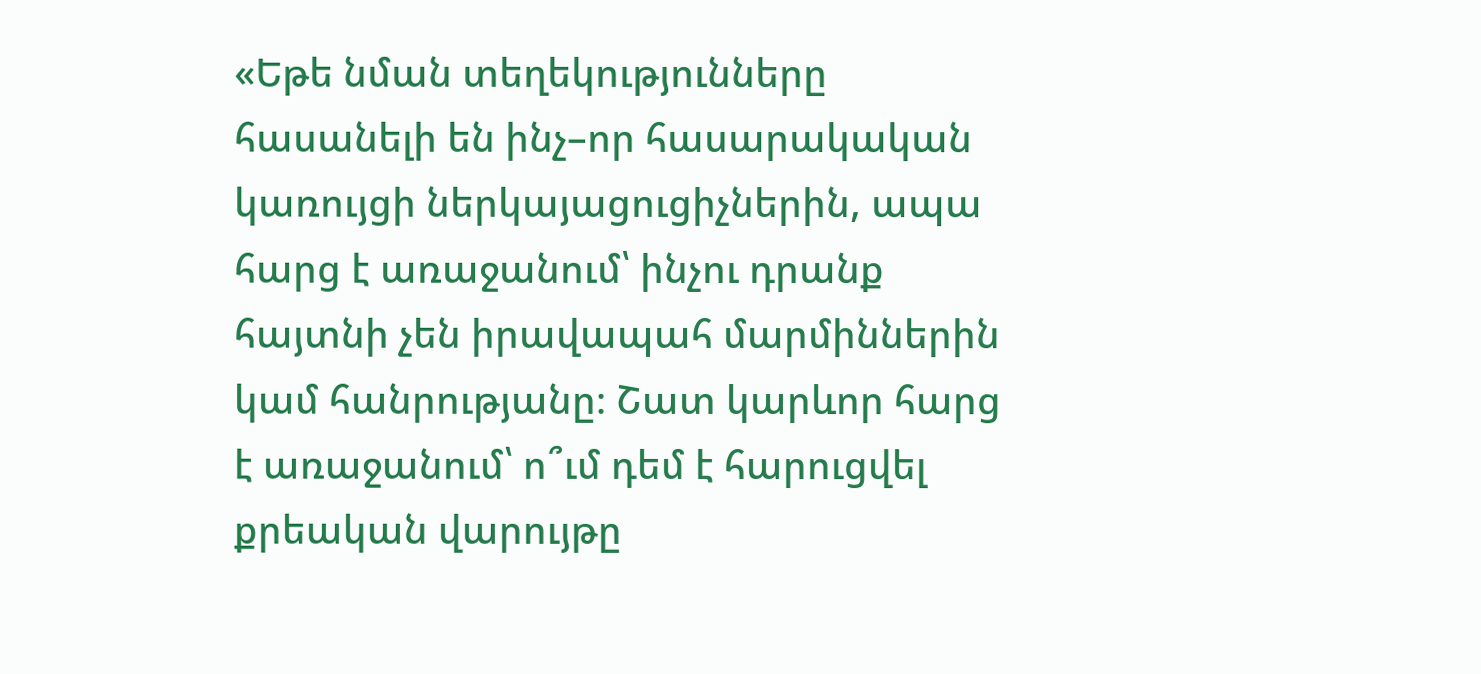«Եթե նման տեղեկությունները հասանելի են ինչ–որ հասարակական կառույցի ներկայացուցիչներին, ապա հարց է առաջանում՝ ինչու դրանք հայտնի չեն իրավապահ մարմիններին կամ հանրությանը։ Շատ կարևոր հարց է առաջանում՝ ո՞ւմ դեմ է հարուցվել քրեական վարույթը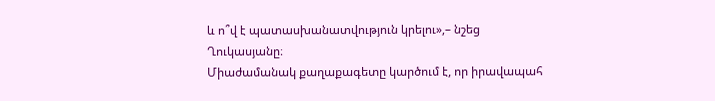և ո՞վ է պատասխանատվություն կրելու»,– նշեց Ղուկասյանը։
Միաժամանակ քաղաքագետը կարծում է, որ իրավապահ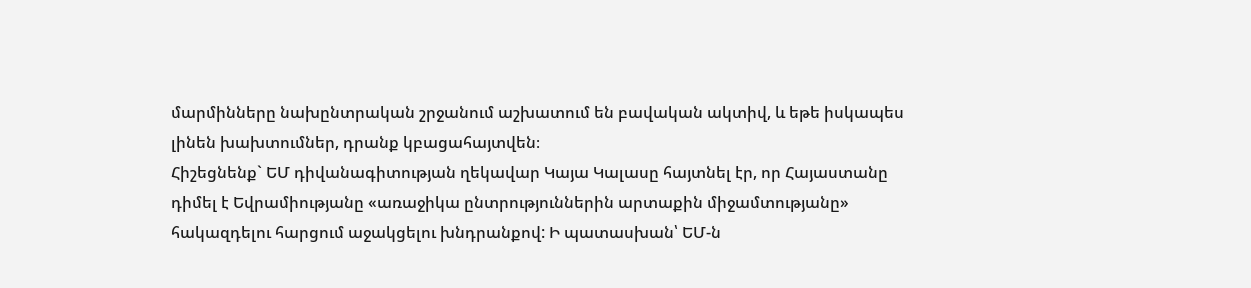մարմինները նախընտրական շրջանում աշխատում են բավական ակտիվ, և եթե իսկապես լինեն խախտումներ, դրանք կբացահայտվեն։
Հիշեցնենք` ԵՄ դիվանագիտության ղեկավար Կայա Կալասը հայտնել էր, որ Հայաստանը դիմել է Եվրամիությանը «առաջիկա ընտրություններին արտաքին միջամտությանը» հակազդելու հարցում աջակցելու խնդրանքով: Ի պատասխան՝ ԵՄ-ն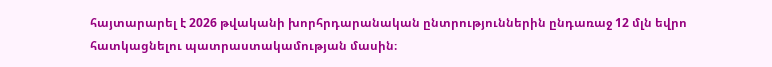հայտարարել է 2026 թվականի խորհրդարանական ընտրություններին ընդառաջ 12 մլն եվրո հատկացնելու պատրաստակամության մասին։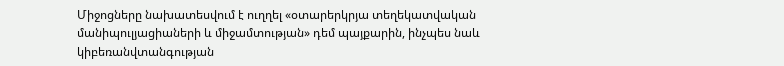Միջոցները նախատեսվում է ուղղել «օտարերկրյա տեղեկատվական մանիպուլյացիաների և միջամտության» դեմ պայքարին, ինչպես նաև կիբեռանվտանգության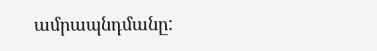ամրապնդմանը: